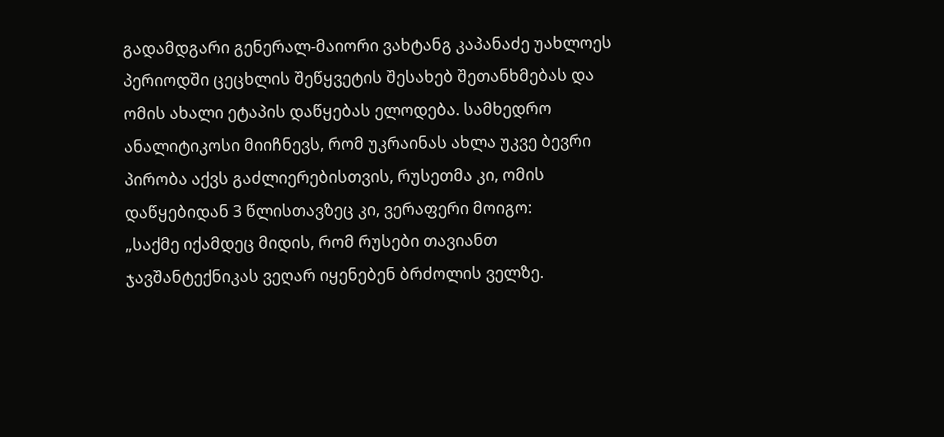გადამდგარი გენერალ-მაიორი ვახტანგ კაპანაძე უახლოეს პერიოდში ცეცხლის შეწყვეტის შესახებ შეთანხმებას და ომის ახალი ეტაპის დაწყებას ელოდება. სამხედრო ანალიტიკოსი მიიჩნევს, რომ უკრაინას ახლა უკვე ბევრი პირობა აქვს გაძლიერებისთვის, რუსეთმა კი, ომის დაწყებიდან 3 წლისთავზეც კი, ვერაფერი მოიგო:
„საქმე იქამდეც მიდის, რომ რუსები თავიანთ ჯავშანტექნიკას ვეღარ იყენებენ ბრძოლის ველზე.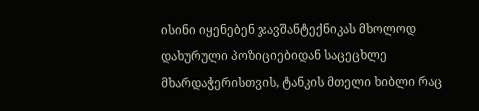ისინი იყენებენ ჯავშანტექნიკას მხოლოდ დახურული პოზიციებიდან საცეცხლე მხარდაჭერისთვის, ტანკის მთელი ხიბლი რაც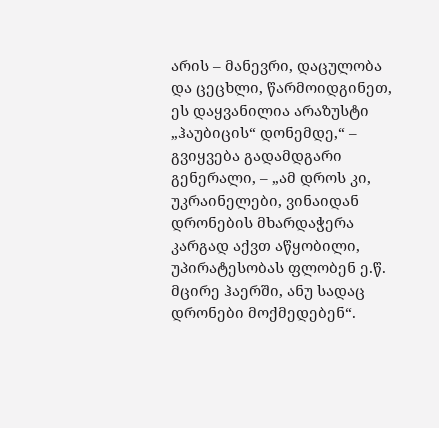არის – მანევრი, დაცულობა და ცეცხლი, წარმოიდგინეთ, ეს დაყვანილია არაზუსტი „ჰაუბიცის“ დონემდე,“ – გვიყვება გადამდგარი გენერალი, – „ამ დროს კი, უკრაინელები, ვინაიდან დრონების მხარდაჭერა კარგად აქვთ აწყობილი, უპირატესობას ფლობენ ე.წ. მცირე ჰაერში, ანუ სადაც დრონები მოქმედებენ“.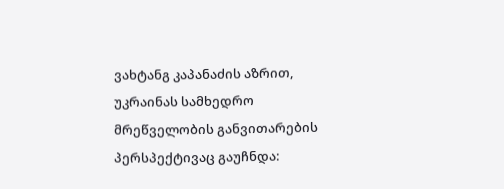ვახტანგ კაპანაძის აზრით, უკრაინას სამხედრო მრეწველობის განვითარების პერსპექტივაც გაუჩნდა: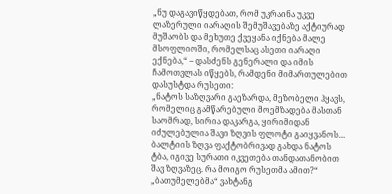„ნუ დაგავიწყდებათ, რომ უკრაინა უკვე ლაზერული იარაღის შემუშავებაზე აქტიურად მუშაობს და მეხუთე ქვეყანა იქნება მალე მსოფლიოში, რომელსაც ასეთი იარაღი ექნება,“ – დასძენს გენერალი და იმის ჩამოთვლას იწყებს, რამდენი მიმართულებით დასუსტდა რუსეთი:
„ნატოს საზღვარი გაეზარდა, მეზობელი ჰყავს, რომელიც გამწარებული მოემზადება მასთან საომრად, სირია დაკარგა, ყირიმიდან იძულებულია შავი ზღვის ფლოტი გაიყვანოს… ბალტიის ზღვა ფაქტობრივად გახდა ნატოს ტბა, იგივე სურათი იკვეთება თანდათანობით შავ ზღვაზეც. რა მოიგო რუსეთმა ამით?“
„ბათუმელებმა“ ვახტანგ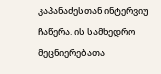კაპანაძესთან ინტერვიუ ჩაწერა. ის სამხედრო მეცნიერებათა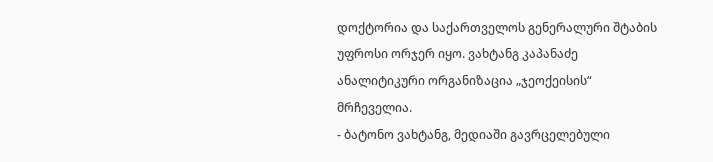დოქტორია და საქართველოს გენერალური შტაბის უფროსი ორჯერ იყო. ვახტანგ კაპანაძე ანალიტიკური ორგანიზაცია „ჯეოქეისის“ მრჩეველია.
- ბატონო ვახტანგ, მედიაში გავრცელებული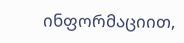ინფორმაციით,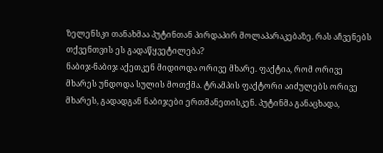ზელენსკი თანახმაა პუტინთან პირდაპირ მოლაპარაკებაზე. რას აჩვენებს თქვენთვის ეს გადაწყვეტილება?
ნაბიჯ-ნაბიჯ აქეთკენ მიდიოდა ორივე მხარე. ფაქტია, რომ ორივე მხარეს უნდოდა სულის მოთქმა. ტრამპის ფაქტორი აიძულებს ორივე მხარეს, გადადგან ნაბიჯები ერთმანეთისკენ. პუტინმა განაცხადა,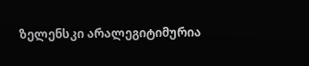ზელენსკი არალეგიტიმურია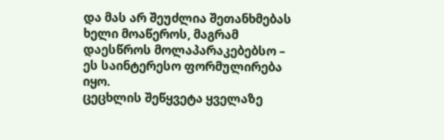და მას არ შეუძლია შეთანხმებას ხელი მოაწეროს, მაგრამ დაესწროს მოლაპარაკებებსო – ეს საინტერესო ფორმულირება იყო.
ცეცხლის შეწყვეტა ყველაზე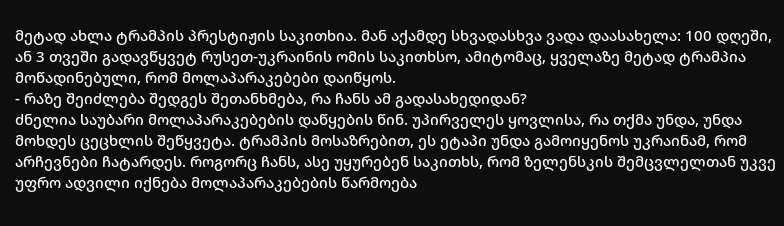მეტად ახლა ტრამპის პრესტიჟის საკითხია. მან აქამდე სხვადასხვა ვადა დაასახელა: 100 დღეში, ან 3 თვეში გადავწყვეტ რუსეთ-უკრაინის ომის საკითხსო, ამიტომაც, ყველაზე მეტად ტრამპია მოწადინებული, რომ მოლაპარაკებები დაიწყოს.
- რაზე შეიძლება შედგეს შეთანხმება, რა ჩანს ამ გადასახედიდან?
ძნელია საუბარი მოლაპარაკებების დაწყების წინ. უპირველეს ყოვლისა, რა თქმა უნდა, უნდა მოხდეს ცეცხლის შეწყვეტა. ტრამპის მოსაზრებით, ეს ეტაპი უნდა გამოიყენოს უკრაინამ, რომ არჩევნები ჩატარდეს. როგორც ჩანს, ასე უყურებენ საკითხს, რომ ზელენსკის შემცვლელთან უკვე უფრო ადვილი იქნება მოლაპარაკებების წარმოება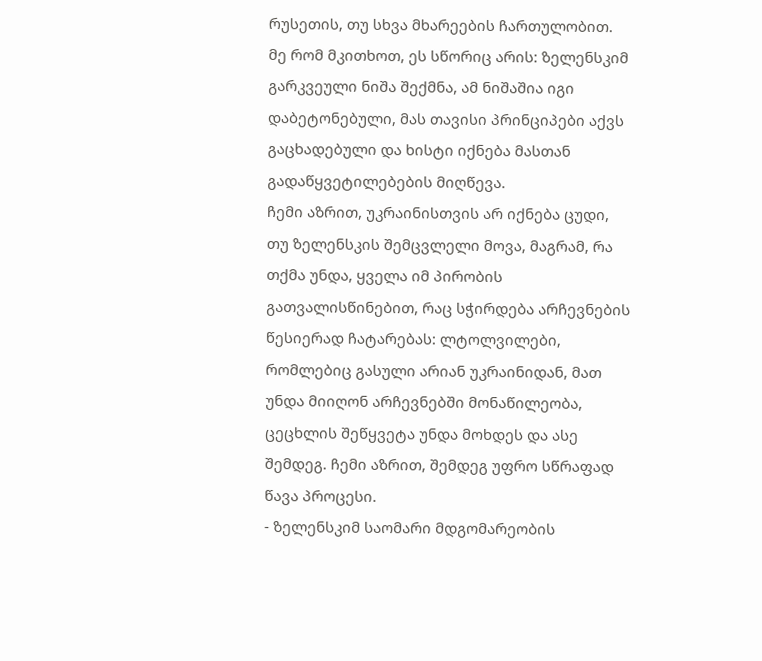რუსეთის, თუ სხვა მხარეების ჩართულობით.
მე რომ მკითხოთ, ეს სწორიც არის: ზელენსკიმ გარკვეული ნიშა შექმნა, ამ ნიშაშია იგი დაბეტონებული, მას თავისი პრინციპები აქვს გაცხადებული და ხისტი იქნება მასთან გადაწყვეტილებების მიღწევა.
ჩემი აზრით, უკრაინისთვის არ იქნება ცუდი, თუ ზელენსკის შემცვლელი მოვა, მაგრამ, რა თქმა უნდა, ყველა იმ პირობის გათვალისწინებით, რაც სჭირდება არჩევნების წესიერად ჩატარებას: ლტოლვილები, რომლებიც გასული არიან უკრაინიდან, მათ უნდა მიიღონ არჩევნებში მონაწილეობა, ცეცხლის შეწყვეტა უნდა მოხდეს და ასე შემდეგ. ჩემი აზრით, შემდეგ უფრო სწრაფად წავა პროცესი.
- ზელენსკიმ საომარი მდგომარეობის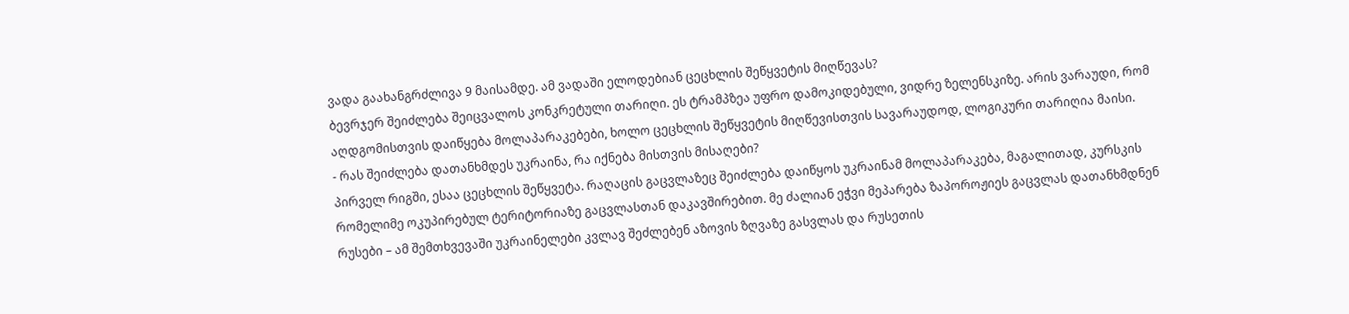ვადა გაახანგრძლივა 9 მაისამდე. ამ ვადაში ელოდებიან ცეცხლის შეწყვეტის მიღწევას?
ბევრჯერ შეიძლება შეიცვალოს კონკრეტული თარიღი. ეს ტრამპზეა უფრო დამოკიდებული, ვიდრე ზელენსკიზე. არის ვარაუდი, რომ აღდგომისთვის დაიწყება მოლაპარაკებები, ხოლო ცეცხლის შეწყვეტის მიღწევისთვის სავარაუდოდ, ლოგიკური თარიღია მაისი.
- რას შეიძლება დათანხმდეს უკრაინა, რა იქნება მისთვის მისაღები?
პირველ რიგში, ესაა ცეცხლის შეწყვეტა. რაღაცის გაცვლაზეც შეიძლება დაიწყოს უკრაინამ მოლაპარაკება, მაგალითად, კურსკის რომელიმე ოკუპირებულ ტერიტორიაზე გაცვლასთან დაკავშირებით. მე ძალიან ეჭვი მეპარება ზაპოროჟიეს გაცვლას დათანხმდნენ რუსები – ამ შემთხვევაში უკრაინელები კვლავ შეძლებენ აზოვის ზღვაზე გასვლას და რუსეთის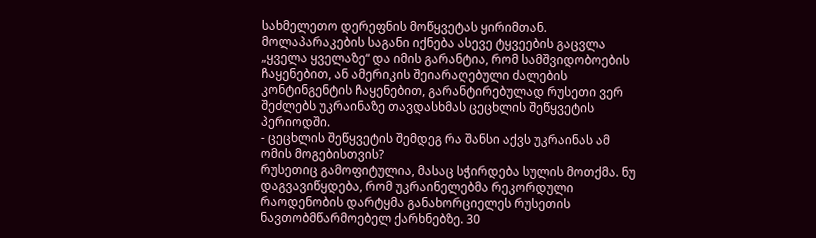სახმელეთო დერეფნის მოწყვეტას ყირიმთან.
მოლაპარაკების საგანი იქნება ასევე ტყვეების გაცვლა „ყველა ყველაზე“ და იმის გარანტია, რომ სამშვიდობოების ჩაყენებით, ან ამერიკის შეიარაღებული ძალების კონტინგენტის ჩაყენებით, გარანტირებულად რუსეთი ვერ შეძლებს უკრაინაზე თავდასხმას ცეცხლის შეწყვეტის პერიოდში.
- ცეცხლის შეწყვეტის შემდეგ რა შანსი აქვს უკრაინას ამ ომის მოგებისთვის?
რუსეთიც გამოფიტულია, მასაც სჭირდება სულის მოთქმა. ნუ დაგვავიწყდება, რომ უკრაინელებმა რეკორდული რაოდენობის დარტყმა განახორციელეს რუსეთის ნავთობმწარმოებელ ქარხნებზე. 30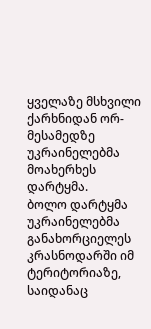ყველაზე მსხვილი ქარხნიდან ორ-მესამედზე უკრაინელებმა მოახერხეს დარტყმა.
ბოლო დარტყმა უკრაინელებმა განახორციელეს კრასნოდარში იმ ტერიტორიაზე, საიდანაც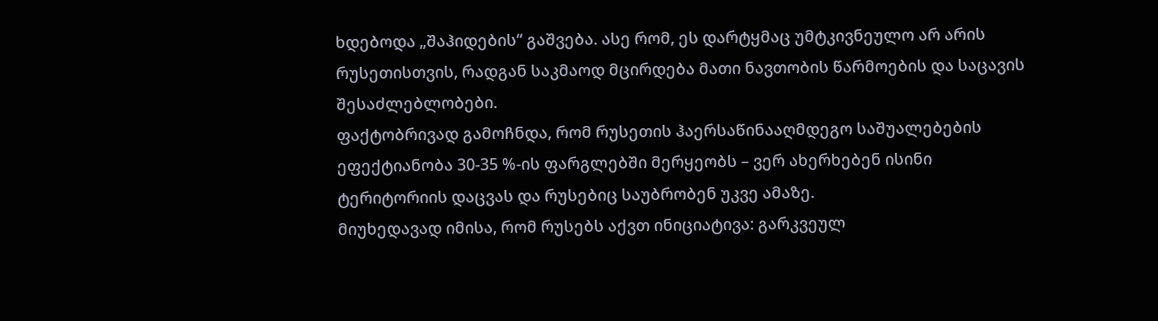ხდებოდა „შაჰიდების“ გაშვება. ასე რომ, ეს დარტყმაც უმტკივნეულო არ არის რუსეთისთვის, რადგან საკმაოდ მცირდება მათი ნავთობის წარმოების და საცავის შესაძლებლობები.
ფაქტობრივად გამოჩნდა, რომ რუსეთის ჰაერსაწინააღმდეგო საშუალებების ეფექტიანობა 30-35 %-ის ფარგლებში მერყეობს – ვერ ახერხებენ ისინი ტერიტორიის დაცვას და რუსებიც საუბრობენ უკვე ამაზე.
მიუხედავად იმისა, რომ რუსებს აქვთ ინიციატივა: გარკვეულ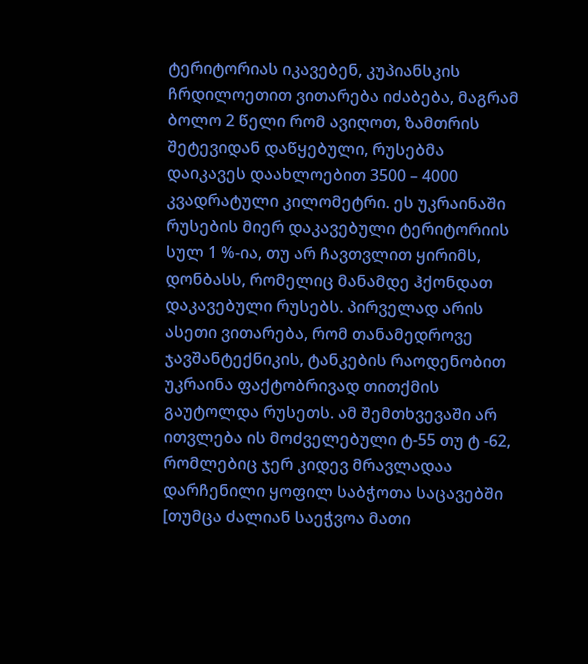ტერიტორიას იკავებენ, კუპიანსკის ჩრდილოეთით ვითარება იძაბება, მაგრამ ბოლო 2 წელი რომ ავიღოთ, ზამთრის შეტევიდან დაწყებული, რუსებმა დაიკავეს დაახლოებით 3500 – 4000 კვადრატული კილომეტრი. ეს უკრაინაში რუსების მიერ დაკავებული ტერიტორიის სულ 1 %-ია, თუ არ ჩავთვლით ყირიმს, დონბასს, რომელიც მანამდე ჰქონდათ დაკავებული რუსებს. პირველად არის ასეთი ვითარება, რომ თანამედროვე ჯავშანტექნიკის, ტანკების რაოდენობით უკრაინა ფაქტობრივად თითქმის გაუტოლდა რუსეთს. ამ შემთხვევაში არ ითვლება ის მოძველებული ტ-55 თუ ტ -62, რომლებიც ჯერ კიდევ მრავლადაა დარჩენილი ყოფილ საბჭოთა საცავებში [თუმცა ძალიან საეჭვოა მათი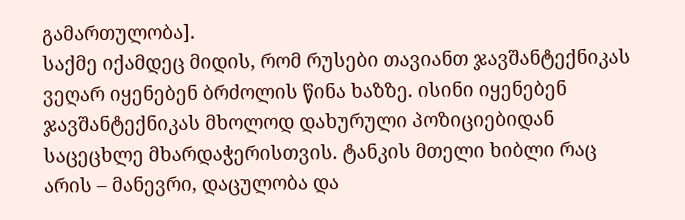გამართულობა].
საქმე იქამდეც მიდის, რომ რუსები თავიანთ ჯავშანტექნიკას ვეღარ იყენებენ ბრძოლის წინა ხაზზე. ისინი იყენებენ ჯავშანტექნიკას მხოლოდ დახურული პოზიციებიდან საცეცხლე მხარდაჭერისთვის. ტანკის მთელი ხიბლი რაც არის – მანევრი, დაცულობა და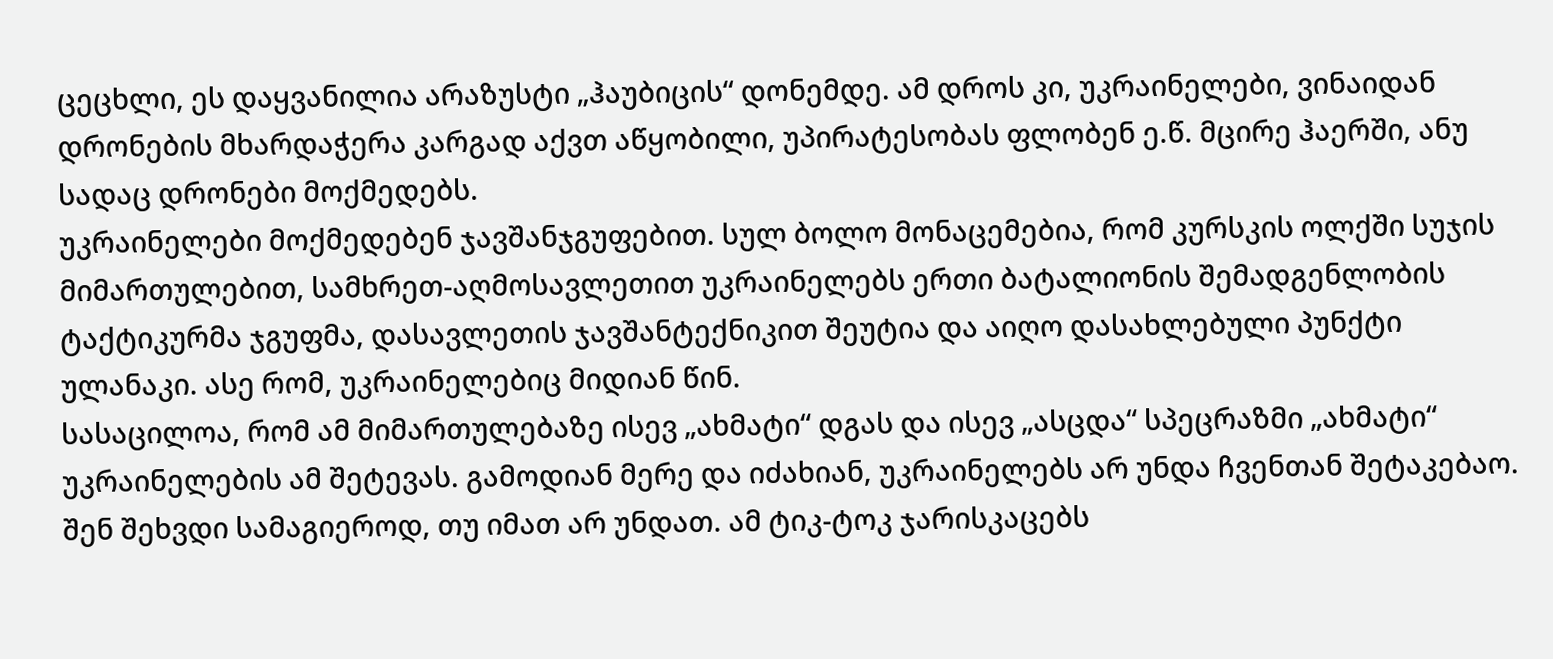ცეცხლი, ეს დაყვანილია არაზუსტი „ჰაუბიცის“ დონემდე. ამ დროს კი, უკრაინელები, ვინაიდან დრონების მხარდაჭერა კარგად აქვთ აწყობილი, უპირატესობას ფლობენ ე.წ. მცირე ჰაერში, ანუ სადაც დრონები მოქმედებს.
უკრაინელები მოქმედებენ ჯავშანჯგუფებით. სულ ბოლო მონაცემებია, რომ კურსკის ოლქში სუჯის მიმართულებით, სამხრეთ-აღმოსავლეთით უკრაინელებს ერთი ბატალიონის შემადგენლობის ტაქტიკურმა ჯგუფმა, დასავლეთის ჯავშანტექნიკით შეუტია და აიღო დასახლებული პუნქტი ულანაკი. ასე რომ, უკრაინელებიც მიდიან წინ.
სასაცილოა, რომ ამ მიმართულებაზე ისევ „ახმატი“ დგას და ისევ „ასცდა“ სპეცრაზმი „ახმატი“ უკრაინელების ამ შეტევას. გამოდიან მერე და იძახიან, უკრაინელებს არ უნდა ჩვენთან შეტაკებაო. შენ შეხვდი სამაგიეროდ, თუ იმათ არ უნდათ. ამ ტიკ-ტოკ ჯარისკაცებს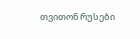თვითონ რუსები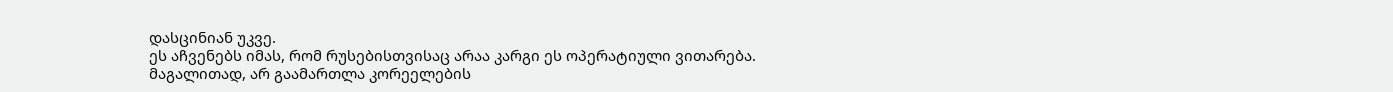დასცინიან უკვე.
ეს აჩვენებს იმას, რომ რუსებისთვისაც არაა კარგი ეს ოპერატიული ვითარება. მაგალითად, არ გაამართლა კორეელების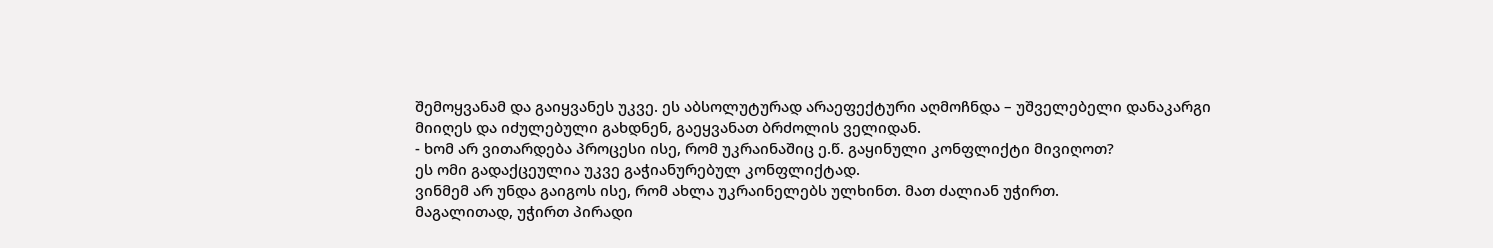შემოყვანამ და გაიყვანეს უკვე. ეს აბსოლუტურად არაეფექტური აღმოჩნდა – უშველებელი დანაკარგი მიიღეს და იძულებული გახდნენ, გაეყვანათ ბრძოლის ველიდან.
- ხომ არ ვითარდება პროცესი ისე, რომ უკრაინაშიც ე.წ. გაყინული კონფლიქტი მივიღოთ?
ეს ომი გადაქცეულია უკვე გაჭიანურებულ კონფლიქტად.
ვინმემ არ უნდა გაიგოს ისე, რომ ახლა უკრაინელებს ულხინთ. მათ ძალიან უჭირთ.
მაგალითად, უჭირთ პირადი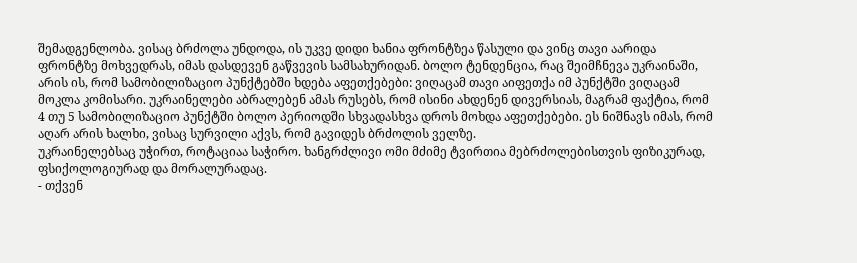შემადგენლობა. ვისაც ბრძოლა უნდოდა, ის უკვე დიდი ხანია ფრონტზეა წასული და ვინც თავი აარიდა ფრონტზე მოხვედრას, იმას დასდევენ გაწვევის სამსახურიდან. ბოლო ტენდენცია, რაც შეიმჩნევა უკრაინაში, არის ის, რომ სამობილიზაციო პუნქტებში ხდება აფეთქებები: ვიღაცამ თავი აიფეთქა იმ პუნქტში ვიღაცამ მოკლა კომისარი. უკრაინელები აბრალებენ ამას რუსებს, რომ ისინი ახდენენ დივერსიას, მაგრამ ფაქტია, რომ 4 თუ 5 სამობილიზაციო პუნქტში ბოლო პერიოდში სხვადასხვა დროს მოხდა აფეთქებები. ეს ნიშნავს იმას, რომ აღარ არის ხალხი, ვისაც სურვილი აქვს, რომ გავიდეს ბრძოლის ველზე.
უკრაინელებსაც უჭირთ, როტაციაა საჭირო. ხანგრძლივი ომი მძიმე ტვირთია მებრძოლებისთვის ფიზიკურად, ფსიქოლოგიურად და მორალურადაც.
- თქვენ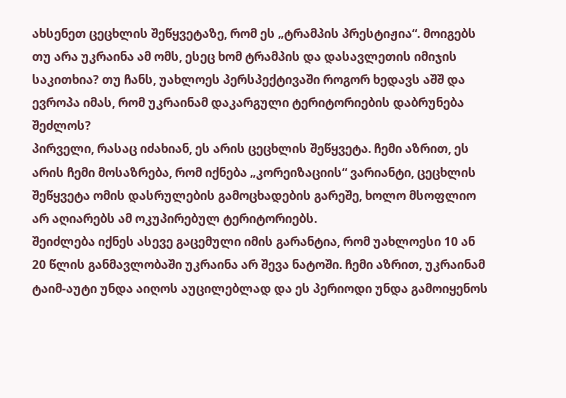ახსენეთ ცეცხლის შეწყვეტაზე, რომ ეს „ტრამპის პრესტიჟია“. მოიგებს თუ არა უკრაინა ამ ომს, ესეც ხომ ტრამპის და დასავლეთის იმიჯის საკითხია? თუ ჩანს, უახლოეს პერსპექტივაში როგორ ხედავს აშშ და ევროპა იმას, რომ უკრაინამ დაკარგული ტერიტორიების დაბრუნება შეძლოს?
პირველი, რასაც იძახიან, ეს არის ცეცხლის შეწყვეტა. ჩემი აზრით, ეს არის ჩემი მოსაზრება, რომ იქნება „კორეიზაციის“ ვარიანტი, ცეცხლის შეწყვეტა ომის დასრულების გამოცხადების გარეშე, ხოლო მსოფლიო არ აღიარებს ამ ოკუპირებულ ტერიტორიებს.
შეიძლება იქნეს ასევე გაცემული იმის გარანტია, რომ უახლოესი 10 ან 20 წლის განმავლობაში უკრაინა არ შევა ნატოში. ჩემი აზრით, უკრაინამ ტაიმ-აუტი უნდა აიღოს აუცილებლად და ეს პერიოდი უნდა გამოიყენოს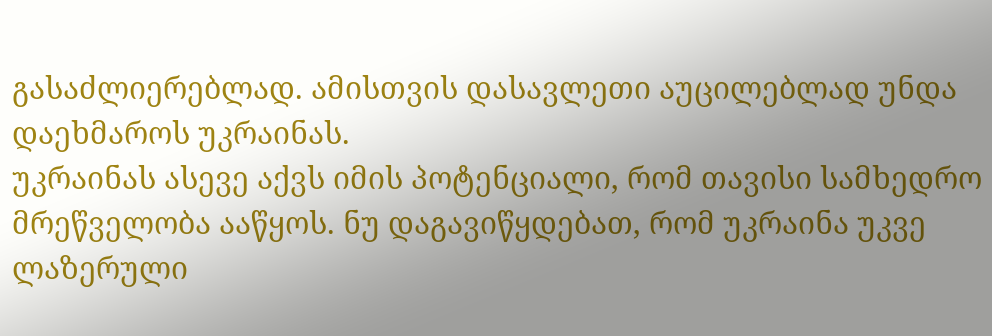გასაძლიერებლად. ამისთვის დასავლეთი აუცილებლად უნდა დაეხმაროს უკრაინას.
უკრაინას ასევე აქვს იმის პოტენციალი, რომ თავისი სამხედრო მრეწველობა ააწყოს. ნუ დაგავიწყდებათ, რომ უკრაინა უკვე ლაზერული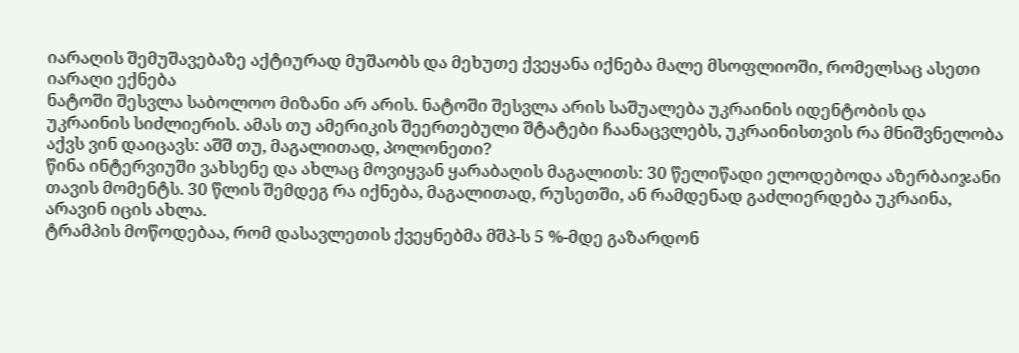იარაღის შემუშავებაზე აქტიურად მუშაობს და მეხუთე ქვეყანა იქნება მალე მსოფლიოში, რომელსაც ასეთი იარაღი ექნება
ნატოში შესვლა საბოლოო მიზანი არ არის. ნატოში შესვლა არის საშუალება უკრაინის იდენტობის და უკრაინის სიძლიერის. ამას თუ ამერიკის შეერთებული შტატები ჩაანაცვლებს, უკრაინისთვის რა მნიშვნელობა აქვს ვინ დაიცავს: აშშ თუ, მაგალითად, პოლონეთი?
წინა ინტერვიუში ვახსენე და ახლაც მოვიყვან ყარაბაღის მაგალითს: 30 წელიწადი ელოდებოდა აზერბაიჯანი თავის მომენტს. 30 წლის შემდეგ რა იქნება, მაგალითად, რუსეთში, ან რამდენად გაძლიერდება უკრაინა, არავინ იცის ახლა.
ტრამპის მოწოდებაა, რომ დასავლეთის ქვეყნებმა მშპ-ს 5 %-მდე გაზარდონ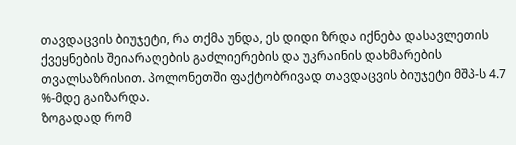თავდაცვის ბიუჯეტი, რა თქმა უნდა, ეს დიდი ზრდა იქნება დასავლეთის ქვეყნების შეიარაღების გაძლიერების და უკრაინის დახმარების თვალსაზრისით. პოლონეთში ფაქტობრივად თავდაცვის ბიუჯეტი მშპ-ს 4.7 %-მდე გაიზარდა.
ზოგადად რომ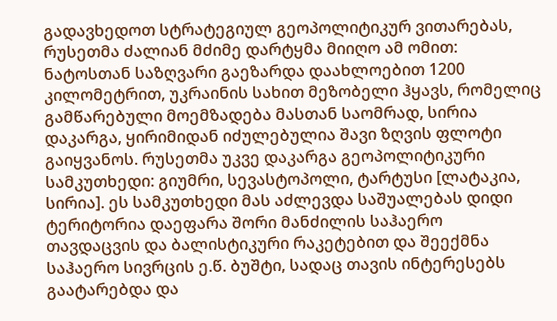გადავხედოთ სტრატეგიულ გეოპოლიტიკურ ვითარებას, რუსეთმა ძალიან მძიმე დარტყმა მიიღო ამ ომით: ნატოსთან საზღვარი გაეზარდა დაახლოებით 1200 კილომეტრით, უკრაინის სახით მეზობელი ჰყავს, რომელიც გამწარებული მოემზადება მასთან საომრად, სირია დაკარგა, ყირიმიდან იძულებულია შავი ზღვის ფლოტი გაიყვანოს. რუსეთმა უკვე დაკარგა გეოპოლიტიკური სამკუთხედი: გიუმრი, სევასტოპოლი, ტარტუსი [ლატაკია, სირია]. ეს სამკუთხედი მას აძლევდა საშუალებას დიდი ტერიტორია დაეფარა შორი მანძილის საჰაერო
თავდაცვის და ბალისტიკური რაკეტებით და შეექმნა საჰაერო სივრცის ე.წ. ბუშტი, სადაც თავის ინტერესებს გაატარებდა და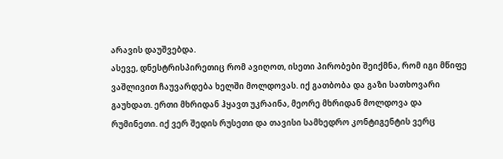არავის დაუშვებდა.
ასევე, დნესტრისპირეთიც რომ ავიღოთ, ისეთი პირობები შეიქმნა, რომ იგი მწიფე ვაშლივით ჩაუვარდება ხელში მოლდოვას. იქ გათბობა და გაზი სათხოვარი გაუხდათ. ერთი მხრიდან ჰყავთ უკრაინა, მეორე მხრიდან მოლდოვა და რუმინეთი. იქ ვერ შედის რუსეთი და თავისი სამხედრო კონტიგენტის ვერც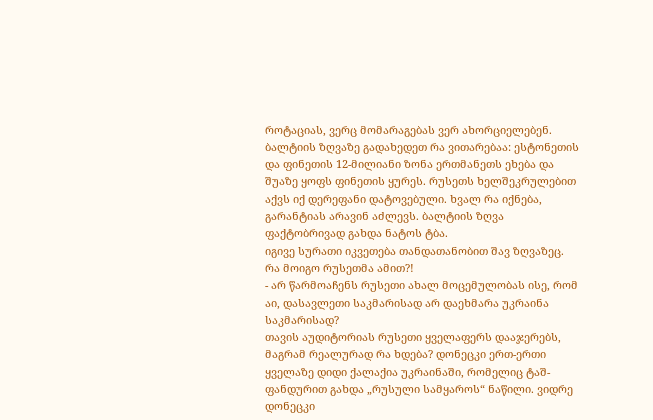როტაციას, ვერც მომარაგებას ვერ ახორციელებენ.
ბალტიის ზღვაზე გადახედეთ რა ვითარებაა: ესტონეთის და ფინეთის 12-მილიანი ზონა ერთმანეთს ეხება და შუაზე ყოფს ფინეთის ყურეს. რუსეთს ხელშეკრულებით აქვს იქ დერეფანი დატოვებული. ხვალ რა იქნება, გარანტიას არავინ აძლევს. ბალტიის ზღვა ფაქტობრივად გახდა ნატოს ტბა.
იგივე სურათი იკვეთება თანდათანობით შავ ზღვაზეც. რა მოიგო რუსეთმა ამით?!
- არ წარმოაჩენს რუსეთი ახალ მოცემულობას ისე, რომ აი, დასავლეთი საკმარისად არ დაეხმარა უკრაინა საკმარისად?
თავის აუდიტორიას რუსეთი ყველაფერს დააჯერებს, მაგრამ რეალურად რა ხდება? დონეცკი ერთ-ერთი ყველაზე დიდი ქალაქია უკრაინაში, რომელიც ტაშ-ფანდურით გახდა „რუსული სამყაროს“ ნაწილი. ვიდრე დონეცკი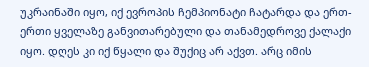უკრაინაში იყო, იქ ევროპის ჩემპიონატი ჩატარდა და ერთ-ერთი ყველაზე განვითარებული და თანამედროვე ქალაქი იყო. დღეს კი იქ წყალი და შუქიც არ აქვთ. არც იმის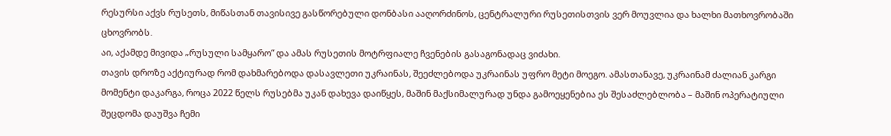რესურსი აქვს რუსეთს, მიწასთან თავისივე გასწორებული დონბასი ააღორძინოს, ცენტრალური რუსეთისთვის ვერ მოუვლია და ხალხი მათხოვრობაში ცხოვრობს.
აი, აქამდე მივიდა „რუსული სამყარო“ და ამას რუსეთის მოტრფიალე ჩვენების გასაგონადაც ვიძახი.
თავის დროზე აქტიურად რომ დახმარებოდა დასავლეთი უკრაინას, შეეძლებოდა უკრაინას უფრო მეტი მოეგო. ამასთანავე, უკრაინამ ძალიან კარგი მომენტი დაკარგა, როცა 2022 წელს რუსებმა უკან დახევა დაიწყეს, მაშინ მაქსიმალურად უნდა გამოეყენებია ეს შესაძლებლობა – მაშინ ოპერატიული შეცდომა დაუშვა ჩემი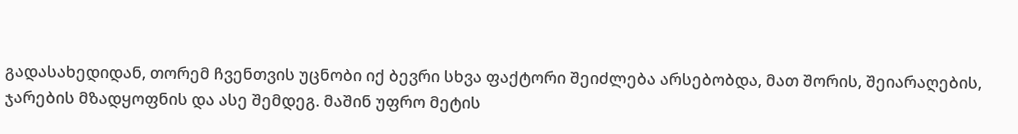გადასახედიდან, თორემ ჩვენთვის უცნობი იქ ბევრი სხვა ფაქტორი შეიძლება არსებობდა, მათ შორის, შეიარაღების, ჯარების მზადყოფნის და ასე შემდეგ. მაშინ უფრო მეტის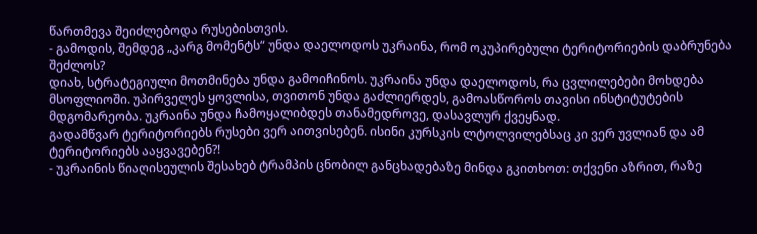წართმევა შეიძლებოდა რუსებისთვის.
- გამოდის, შემდეგ „კარგ მომენტს“ უნდა დაელოდოს უკრაინა, რომ ოკუპირებული ტერიტორიების დაბრუნება შეძლოს?
დიახ, სტრატეგიული მოთმინება უნდა გამოიჩინოს. უკრაინა უნდა დაელოდოს, რა ცვლილებები მოხდება მსოფლიოში. უპირველეს ყოვლისა, თვითონ უნდა გაძლიერდეს, გამოასწოროს თავისი ინსტიტუტების მდგომარეობა. უკრაინა უნდა ჩამოყალიბდეს თანამედროვე, დასავლურ ქვეყნად.
გადამწვარ ტერიტორიებს რუსები ვერ აითვისებენ. ისინი კურსკის ლტოლვილებსაც კი ვერ უვლიან და ამ ტერიტორიებს ააყვავებენ?!
- უკრაინის წიაღისეულის შესახებ ტრამპის ცნობილ განცხადებაზე მინდა გკითხოთ: თქვენი აზრით, რაზე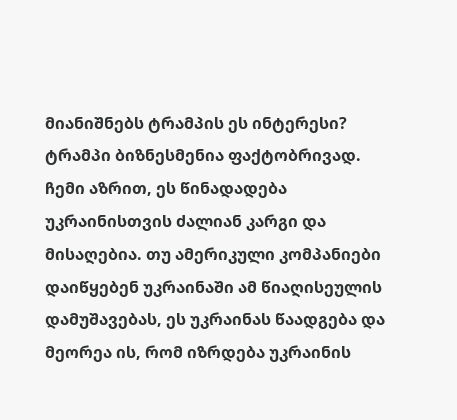მიანიშნებს ტრამპის ეს ინტერესი?
ტრამპი ბიზნესმენია ფაქტობრივად. ჩემი აზრით, ეს წინადადება უკრაინისთვის ძალიან კარგი და მისაღებია. თუ ამერიკული კომპანიები დაიწყებენ უკრაინაში ამ წიაღისეულის დამუშავებას, ეს უკრაინას წაადგება და მეორეა ის, რომ იზრდება უკრაინის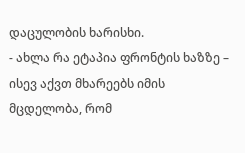დაცულობის ხარისხი.
- ახლა რა ეტაპია ფრონტის ხაზზე – ისევ აქვთ მხარეებს იმის მცდელობა, რომ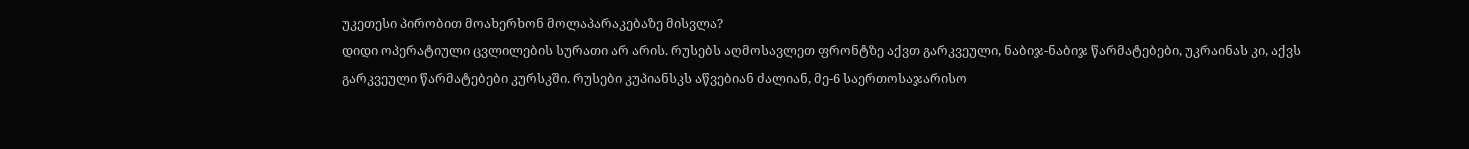უკეთესი პირობით მოახერხონ მოლაპარაკებაზე მისვლა?
დიდი ოპერატიული ცვლილების სურათი არ არის. რუსებს აღმოსავლეთ ფრონტზე აქვთ გარკვეული, ნაბიჯ-ნაბიჯ წარმატებები, უკრაინას კი, აქვს გარკვეული წარმატებები კურსკში. რუსები კუპიანსკს აწვებიან ძალიან, მე-6 საერთოსაჯარისო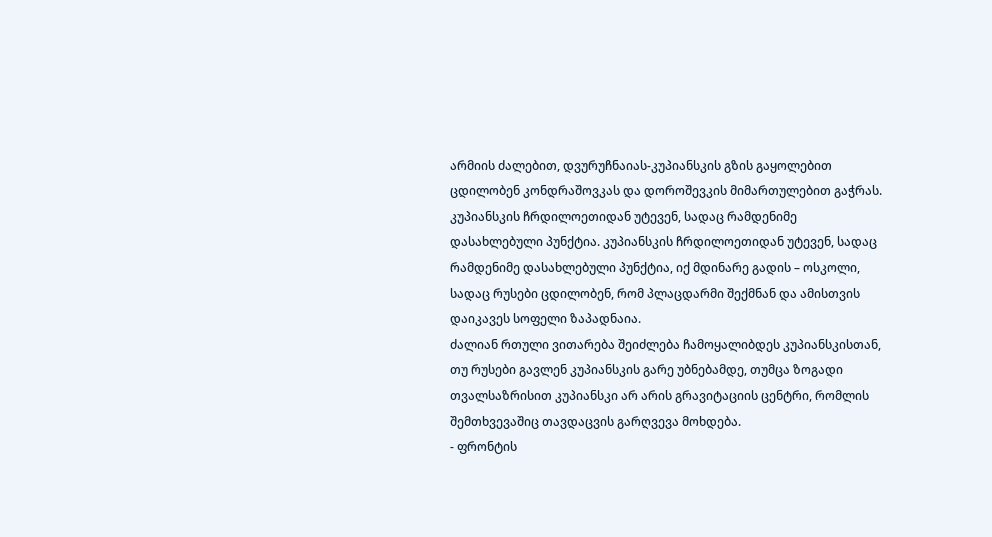არმიის ძალებით, დვურუჩნაიას-კუპიანსკის გზის გაყოლებით ცდილობენ კონდრაშოვკას და დოროშევკის მიმართულებით გაჭრას. კუპიანსკის ჩრდილოეთიდან უტევენ, სადაც რამდენიმე დასახლებული პუნქტია. კუპიანსკის ჩრდილოეთიდან უტევენ, სადაც რამდენიმე დასახლებული პუნქტია, იქ მდინარე გადის – ოსკოლი, სადაც რუსები ცდილობენ, რომ პლაცდარმი შექმნან და ამისთვის დაიკავეს სოფელი ზაპადნაია.
ძალიან რთული ვითარება შეიძლება ჩამოყალიბდეს კუპიანსკისთან, თუ რუსები გავლენ კუპიანსკის გარე უბნებამდე, თუმცა ზოგადი თვალსაზრისით კუპიანსკი არ არის გრავიტაციის ცენტრი, რომლის შემთხვევაშიც თავდაცვის გარღვევა მოხდება.
- ფრონტის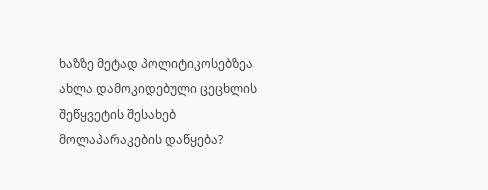ხაზზე მეტად პოლიტიკოსებზეა ახლა დამოკიდებული ცეცხლის შეწყვეტის შესახებ მოლაპარაკების დაწყება?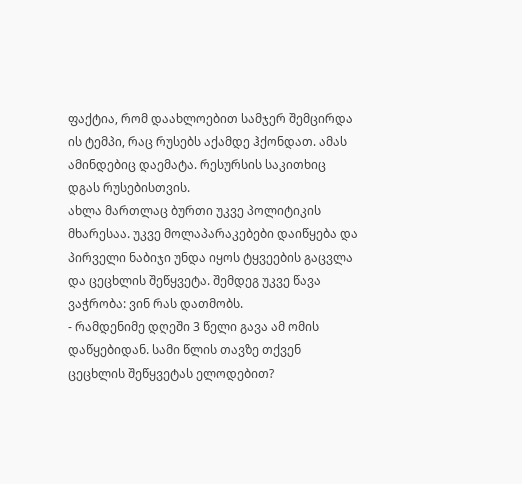ფაქტია, რომ დაახლოებით სამჯერ შემცირდა ის ტემპი, რაც რუსებს აქამდე ჰქონდათ. ამას ამინდებიც დაემატა. რესურსის საკითხიც დგას რუსებისთვის.
ახლა მართლაც ბურთი უკვე პოლიტიკის მხარესაა. უკვე მოლაპარაკებები დაიწყება და პირველი ნაბიჯი უნდა იყოს ტყვეების გაცვლა და ცეცხლის შეწყვეტა. შემდეგ უკვე წავა ვაჭრობა: ვინ რას დათმობს.
- რამდენიმე დღეში 3 წელი გავა ამ ომის დაწყებიდან. სამი წლის თავზე თქვენ ცეცხლის შეწყვეტას ელოდებით?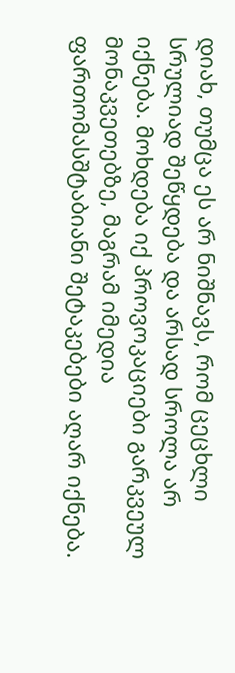დიახ, თუმცა ეს არ ნიშნავს, რომ ცეცხლი სრულიად შეწყდება და არსად სროლა არ იქნება. მოხდება იქ პროვოკაციები გარკვეულ მონაკვეთებზე, მაგრამ იმედია ფართომასშტაბიანი შეტაკებები აღარ იქნება.